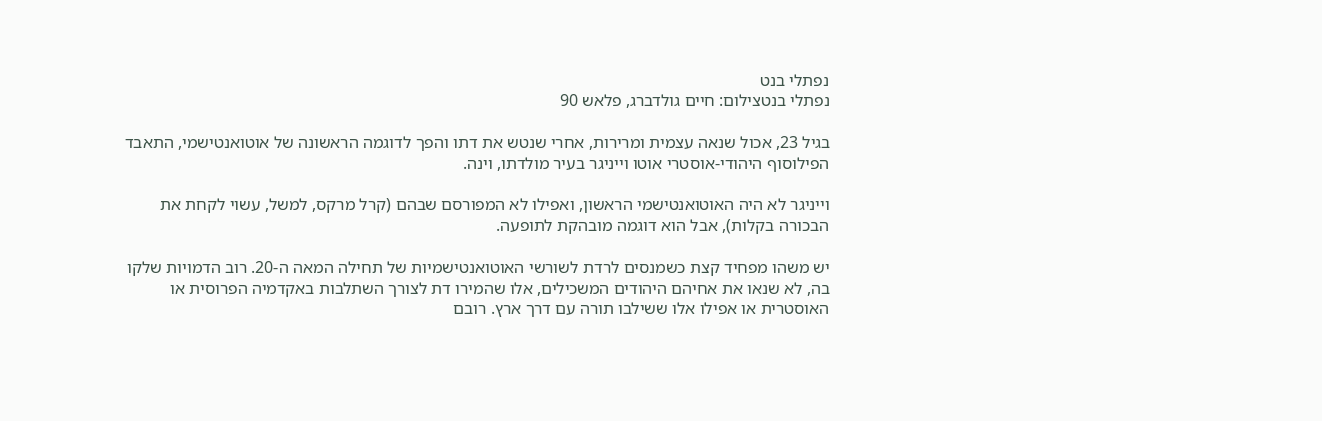נפתלי בנט
נפתלי בנטצילום: חיים גולדברג, פלאש 90

בגיל 23, אכול שנאה עצמית ומרירות, אחרי שנטש את דתו והפך לדוגמה הראשונה של אוטואנטישמי, התאבד הפילוסוף היהודי-אוסטרי אוטו וייניגר בעיר מולדתו, וינה.

וייניגר לא היה האוטואנטישמי הראשון, ואפילו לא המפורסם שבהם (קרל מרקס, למשל, עשוי לקחת את הבכורה בקלות), אבל הוא דוגמה מובהקת לתופעה.

יש משהו מפחיד קצת כשמנסים לרדת לשורשי האוטואנטישמיות של תחילה המאה ה-20. רוב הדמויות שלקו בה, לא שנאו את אחיהם היהודים המשכילים, אלו שהמירו דת לצורך השתלבות באקדמיה הפרוסית או האוסטרית או אפילו אלו ששילבו תורה עם דרך ארץ. רובם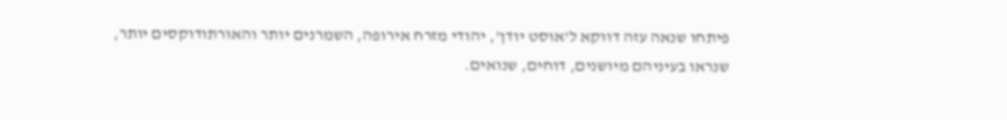פיתחו שנאה עזה דווקא ל'אוסט יודן', יהודי מזרח אירופה, השמרנים יותר והאורתודוקסים יותר, שנראו בעיניהם מיושנים, דוחים, שנואים.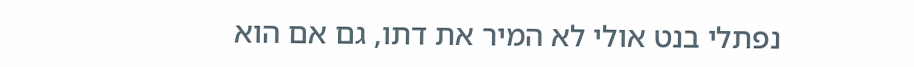נפתלי בנט אולי לא המיר את דתו, גם אם הוא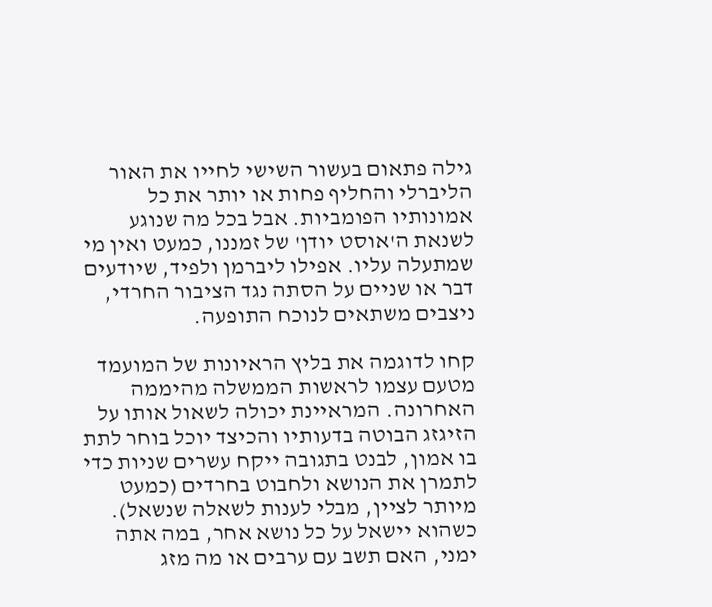גילה פתאום בעשור השישי לחייו את האור הליברלי והחליף פחות או יותר את כל אמונותיו הפומביות. אבל בכל מה שנוגע לשנאת ה'אוסט יודן' של זמננו, כמעט ואין מי שמתעלה עליו. אפילו ליברמן ולפיד, שיודעים דבר או שניים על הסתה נגד הציבור החרדי, ניצבים משתאים לנוכח התופעה.

קחו לדוגמה את בליץ הראיונות של המועמד מטעם עצמו לראשות הממשלה מהיממה האחרונה. המראיינת יכולה לשאול אותו על הזיגזג הבוטה בדעותיו והכיצד יוכל בוחר לתת בו אמון, לבנט בתגובה ייקח עשרים שניות כדי לתמרן את הנושא ולחבוט בחרדים (כמעט מיותר לציין, מבלי לענות לשאלה שנשאל). כשהוא יישאל על כל נושא אחר, במה אתה ימני, האם תשב עם ערבים או מה מזג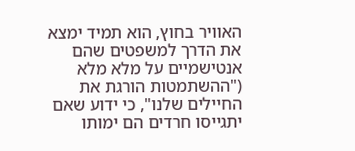האוויר בחוץ, הוא תמיד ימצא את הדרך למשפטים שהם אנטישמיים על מלא מלא ("ההשתמטות הורגת את החיילים שלנו", כי ידוע שאם יתגייסו חרדים הם ימותו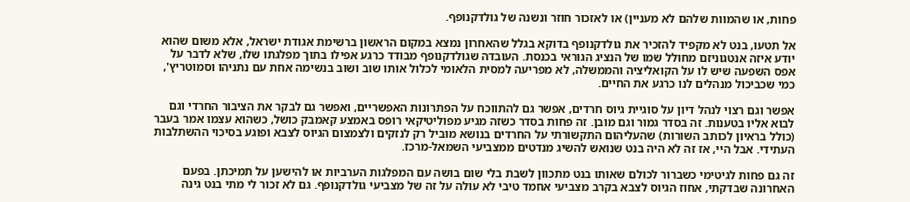פחות, או שהמוות שלהם לא מעניין) או לאזכור חוזר ונשנה של גולדקנופף.

אל תטעו, בנט לא מקפיד להזכיר את גולדקנופף בדוקא בגלל שהאחרון נמצא במקום הראשון ברשימת אגודת ישראל, אלא משום שהוא יודע איזה אנטגוניזם מחולל שמו של הנציג הגוראי בכנסת. העובדה שגולדקנופף מבודד כרגע אפילו בתוך מפלגתו שלו, שלא לדבר על אפס השפעה שיש לו על הקואליציה והממשלה, לא מפריעה למסית הלאומי לכלול אותו שוב ושוב בנשימה אחת עם נתניהו וסמוטריץ', כמי שכביכול מנהלים לנו כרגע את החיים.

אפשר וגם רצוי לנהל דיון על סוגיית גיוס חרדים, אפשר גם להתווכח על הפתרונות האפשריים, ואפשר גם לבקר את הציבור החרדי וגם לבוא אליו בטענות. זה בסדר גמור וגם מובן. זה פחות בסדר כשזה מגיע מפוליטיקאי רופס באמצע קאמבק כושל, כשהוא עצמו אמר בעבר (כולל בראיון לכותב השורות) שהעליהום התקשורתי על החרדים בנושא מוביל רק לנזקים ולצמצום הגיוס לצבא ופוגע בסיכוי ההשתלבות העתידי. אבל היי, אז זה לא היה בנט שנואש להשיג מנדטים ממצביעי השמאל-מרכז.

זה גם פחות לגיטימי כשברור לכולם שאותו בנט מתכוון לשבת בלי שום בושה עם המפלגות הערביות או להישען על תמיכתן. בפעם האחרונה שבדקתי, אחוז הגיוס לצבא בקרב מצביעי אחמד טיבי לא עולה על זה של מצביעי גולדקנופף. גם לא זכור לי מתי בנט גינה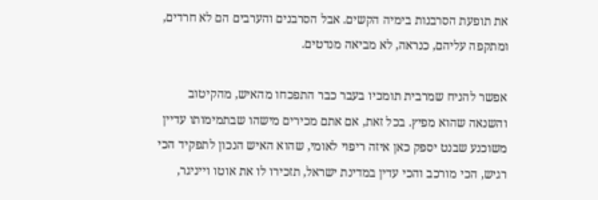את תופעת הסרבנות בימיה הקשים. אבל הסרבנים והערבים הם לא חרדים, ומתקפה עליהם, כנראה, לא מביאה מנדטים.

אפשר להניח שמרבית תומכיו בעבר כבר התפכחו מהאיש, מהקיטוב והשנאה שהוא מפיץ. בכל זאת, אם אתם מכירים מישהו שבתמימותו עדיין משוכנע שבנט יספק כאן איזה ריפוי לאומי, שהוא האיש הנכון לתפקיד הכי רגיש, הכי מורכב והכי עדין במדינת ישראל, תזכירו לו את אוטו וייניגר,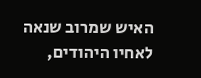האיש שמרוב שנאה לאחיו היהודים,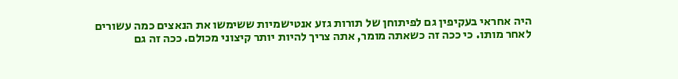היה אחראי בעקיפין גם לפיתוחן של תורות גזע אנטישמיות ששימשו את הנאצים כמה עשורים לאחר מותו. כי ככה זה כשאתה מומר, אתה צריך להיות יותר קיצוני מכולם. ככה זה גם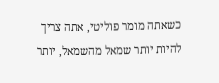כשאתה מומר פוליטי, אתה צריך להיות יותר שמאל מהשמאל, יותר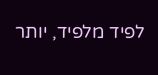לפיד מלפיד, יותר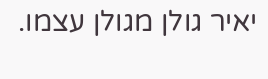יאיר גולן מגולן עצמו.